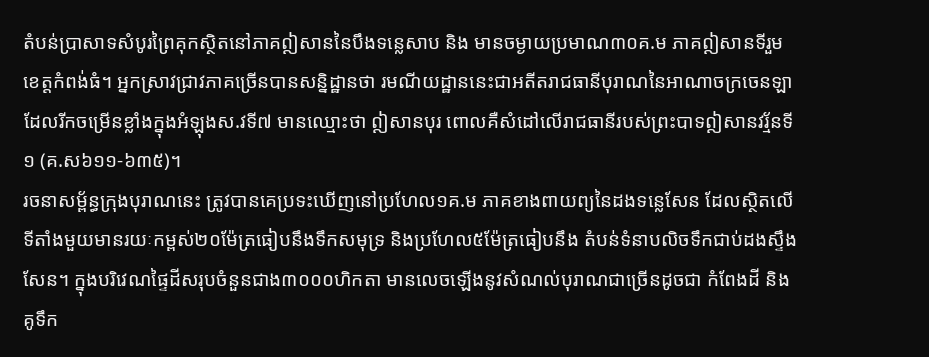តំបន់ប្រាសាទសំបូរព្រៃគុកស្ថិតនៅភាគឦសាននៃបឹងទន្លេសាប និង មានចម្ងាយប្រមាណ៣០គ.ម ភាគឦសានទីរួមខេត្តកំពង់ធំ។ អ្នកស្រាវជ្រាវភាគច្រើនបានសន្និដ្ឋានថា រមណីយដ្ឋាននេះជាអតីតរាជធានីបុរាណនៃអាណាចក្រចេនឡា ដែលរីកចម្រើនខ្លាំងក្នុងអំឡុងស.វទី៧ មានឈ្មោះថា ឦសានបុរ ពោលគឺសំដៅលើរាជធានីរបស់ព្រះបាទឦសានវរ្ម័នទី១ (គ.ស៦១១-៦៣៥)។
រចនាសម្ព័ន្ធក្រុងបុរាណនេះ ត្រូវបានគេប្រទះឃើញនៅប្រហែល១គ.ម ភាគខាងពាយព្យនៃដងទន្លេសែន ដែលស្ថិតលើទីតាំងមួយមានរយៈកម្ពស់២០ម៉ែត្រធៀបនឹងទឹកសមុទ្រ និងប្រហែល៥ម៉ែត្រធៀបនឹង តំបន់ទំនាបលិចទឹកជាប់ដងស្ទឹងសែន។ ក្នុងបរិវេណផ្ទៃដីសរុបចំនួនជាង៣០០០ហិកតា មានលេចឡើងនូវសំណល់បុរាណជាច្រើនដូចជា កំពែងដី និងគូទឹក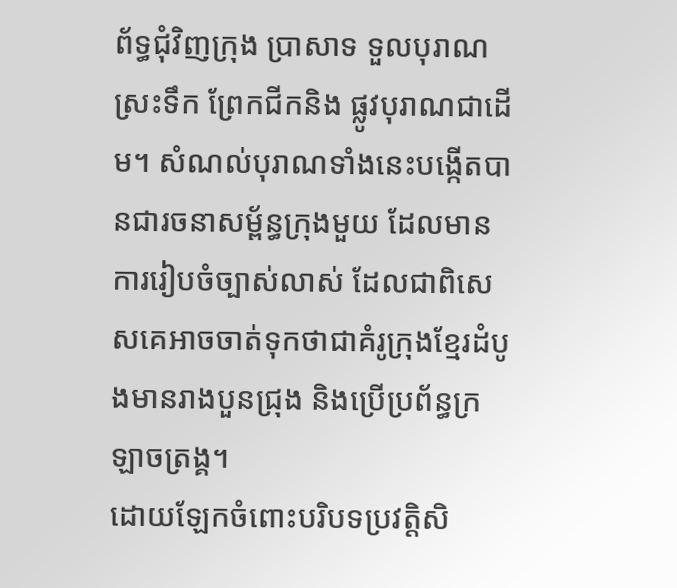ព័ទ្ធជុំវិញក្រុង ប្រាសាទ ទួលបុរាណ ស្រះទឹក ព្រែកជីកនិង ផ្លូវបុរាណជាដើម។ សំណល់បុរាណទាំងនេះបង្កើតបានជារចនាសម្ព័ន្ធក្រុងមួយ ដែលមានការរៀបចំច្បាស់លាស់ ដែលជាពិសេសគេអាចចាត់ទុកថាជាគំរូក្រុងខ្មែរដំបូងមានរាងបួនជ្រុង និងប្រើប្រព័ន្ធក្រឡាចត្រង្គ។
ដោយឡែកចំពោះបរិបទប្រវត្តិសិ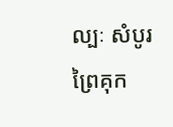ល្បៈ សំបូរព្រៃគុក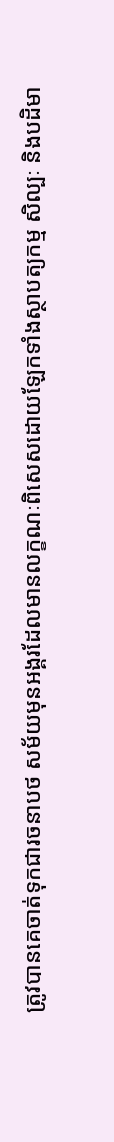ត្រូវបានគេចាត់ទុកជារចនាបថ សម័យមុនអង្គរដែលមានលក្ខណៈពិសេសដោយឡែកទាំងស្ថាបត្យកម្ម សិល្បៈ និងបដិមា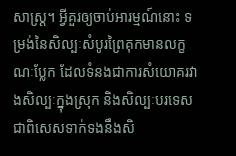សាស្ត្រ។ អ្វីគួរឲ្យចាប់អារម្មណ៍នោះ ទម្រង់នៃសិល្បៈសំបូរព្រៃគុកមានលក្ខណៈប្លែក ដែលទំនងជាការសំយោគរវាងសិល្បៈក្នុងស្រុក និងសិល្បៈបរទេស ជាពិសេសទាក់ទងនឹងសិ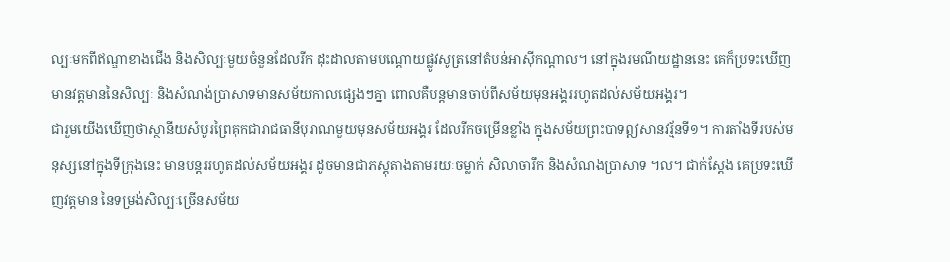ល្បៈមកពីឥណ្ឌាខាងជើង និងសិល្បៈមួយចំនួនដែលរីក ដុះដាលតាមបណ្តោយផ្លូវសូត្រនៅតំបន់អាស៊ីកណ្តាល។ នៅក្នុងរមណីយដ្ឋាននេះ គេក៏ប្រទះឃើញមានវត្តមាននៃសិល្បៈ និងសំណង់ប្រាសាទមានសម័យកាលផ្សេងៗគ្នា ពោលគឺបន្តមានចាប់ពីសម័យមុនអង្គររហូតដល់សម័យអង្គរ។
ជារួមយើងឃើញថាស្ថានីយសំបូរព្រៃគុកជារាជធានីបុរាណមួយមុនសម័យអង្គរ ដែលរីកចម្រើនខ្លាំង ក្នុងសម័យព្រះបាទឦសានវរ្ម័នទី១។ ការតាំងទីរបស់មនុស្សនៅក្នុងទីក្រុងនេះ មានបន្តររហូតដល់សម័យអង្គរ ដូចមានជាភស្តុតាងតាមរយៈចម្លាក់ សិលាចារឹក និងសំណងប្រាសាទ ។ល។ ជាក់ស្តែង គេប្រទះឃើញវត្តមាន នៃទម្រង់សិល្បៈច្រើនសម័យ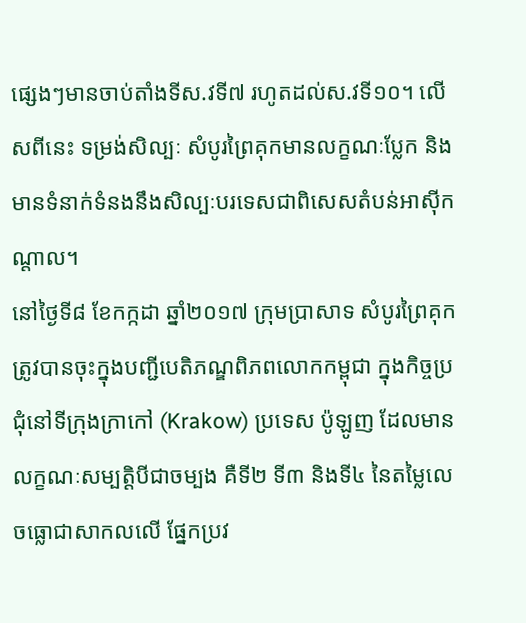ផ្សេងៗមានចាប់តាំងទីស.វទី៧ រហូតដល់ស.វទី១០។ លើសពីនេះ ទម្រង់សិល្បៈ សំបូរព្រៃគុកមានលក្ខណៈប្លែក និងមានទំនាក់ទំនងនឹងសិល្បៈបរទេសជាពិសេសតំបន់អាស៊ីកណ្តាល។
នៅថ្ងៃទី៨ ខែកក្កដា ឆ្នាំ២០១៧ ក្រុមប្រាសាទ សំបូរព្រៃគុកត្រូវបានចុះក្នុងបញ្ជីបេតិភណ្ឌពិភពលោកកម្ពុជា ក្នុងកិច្ចប្រជុំនៅទីក្រុងក្រាកៅ (Krakow) ប្រទេស ប៉ូឡូញ ដែលមានលក្ខណៈសម្បត្តិបីជាចម្បង គឺទី២ ទី៣ និងទី៤ នៃតម្លៃលេចធ្លោជាសាកលលើ ផ្នែកប្រវ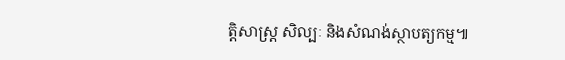ត្តិសាស្ត្រ សិល្បៈ និងសំណង់ស្ថាបត្យកម្ម៕